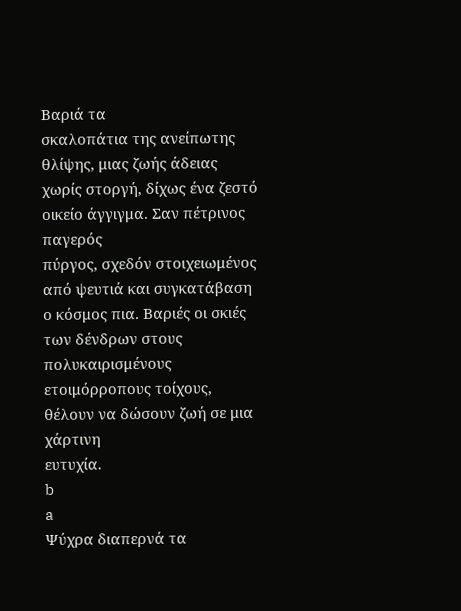Βαριά τα
σκαλοπάτια της ανείπωτης θλίψης, μιας ζωής άδειας χωρίς στοργή, δίχως ένα ζεστό
οικείο άγγιγμα. Σαν πέτρινος παγερός
πύργος, σχεδόν στοιχειωμένος από ψευτιά και συγκατάβαση ο κόσμος πια. Βαριές οι σκιές των δένδρων στους
πολυκαιρισμένους ετοιμόρροπους τοίχους, θέλουν να δώσουν ζωή σε μια χάρτινη
ευτυχία.
b
a
Ψύχρα διαπερνά τα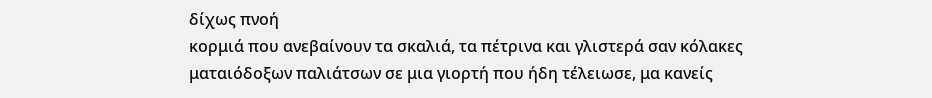δίχως πνοή
κορμιά που ανεβαίνουν τα σκαλιά, τα πέτρινα και γλιστερά σαν κόλακες
ματαιόδοξων παλιάτσων σε μια γιορτή που ήδη τέλειωσε, μα κανείς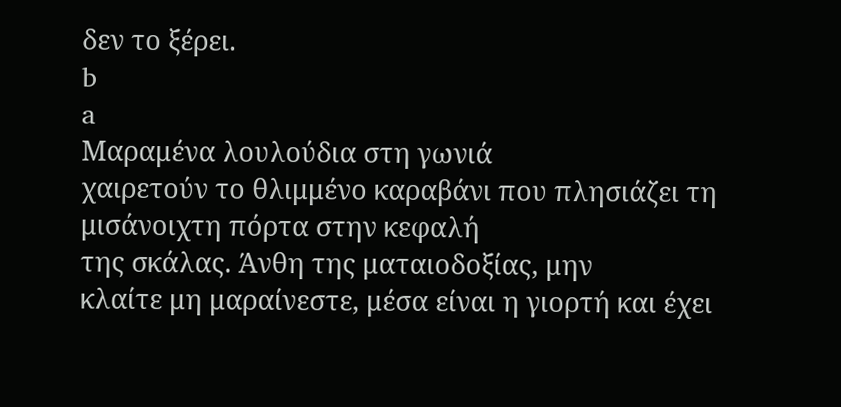δεν το ξέρει.
b
a
Μαραμένα λουλούδια στη γωνιά
χαιρετούν το θλιμμένο καραβάνι που πλησιάζει τη μισάνοιχτη πόρτα στην κεφαλή
της σκάλας. Άνθη της ματαιοδοξίας, μην
κλαίτε μη μαραίνεστε, μέσα είναι η γιορτή και έχει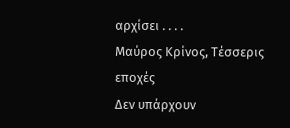αρχίσει . . . .
Μαύρος Κρίνος, Τέσσερις εποχές
Δεν υπάρχουν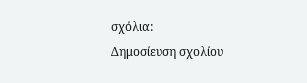σχόλια:
Δημοσίευση σχολίου